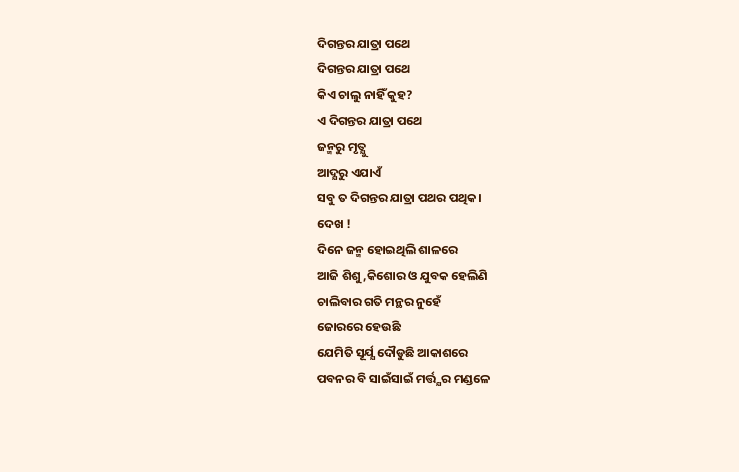ଦିଗନ୍ତର ଯାତ୍ରା ପଥେ
ଦିଗନ୍ତର ଯାତ୍ରା ପଥେ
କିଏ ଚାଲୁ ନାହିଁ କୁହ?
ଏ ଦିଗନ୍ତର ଯାତ୍ରା ପଥେ
ଜନ୍ମରୁ ମୃତ୍ଯୁ
ଆଦ୍ଯରୁ ଏଯାଏଁ
ସବୁ ତ ଦିଗନ୍ତର ଯାତ୍ରା ପଥର ପଥିକ।
ଦେଖ !
ଦିନେ ଜନ୍ମ ହୋଇଥିଲି ଶାଳରେ
ଆଜି ଶିଶୁ,କିଶୋର ଓ ଯୁବକ ହେଲିଣି
ଚାଲିବାର ଗତି ମନ୍ଥର ନୁହେଁ
ଜୋରରେ ହେଉଛି
ଯେମିତି ସୂର୍ଯ୍ଯ ଦୌଡୁଛି ଆକାଶରେ
ପବନର ବି ସାଇଁସାଇଁ ମର୍ତ୍ତ୍ଯର ମଣ୍ଡଳେ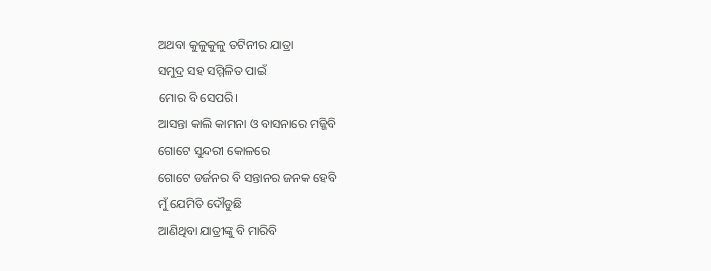ଅଥବା କୁଳୁକୁଳୁ ତଟିନୀର ଯାତ୍ରା
ସମୁଦ୍ର ସହ ସମ୍ମିଳିତ ପାଇଁ
ମୋର ବି ସେପରି।
ଆସନ୍ତା କାଲି କାମନା ଓ ବାସନାରେ ମଜ୍ଜିବି
ଗୋଟେ ସୁନ୍ଦରୀ କୋଳରେ
ଗୋଟେ ଡର୍ଜନର ବି ସନ୍ତାନର ଜନକ ହେବି
ମୁଁ ଯେମିତି ଦୌଡୁଛି
ଆଣିଥିବା ଯାତ୍ରୀଙ୍କୁ ବି ମାରିବି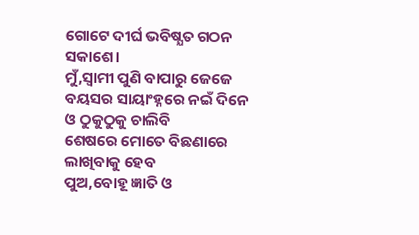ଗୋଟେ ଦୀର୍ଘ ଭବିଷ୍ଯତ ଗଠନ ସକାଶେ।
ମୁଁ,ସ୍ବାମୀ ପୁଣି ବାପାରୁ ଜେଜେ
ବୟସର ସାୟାଂହ୍ନରେ ନଇଁ ଦିନେ
ଓ ଠୁକୁଠୁକୁ ଚାଲିବି
ଶେଷରେ ମୋତେ ବିଛଣାରେ ଲାଖିବାକୁ ହେବ
ପୁଅ,ବୋହୂ ଜ୍ଞାତି ଓ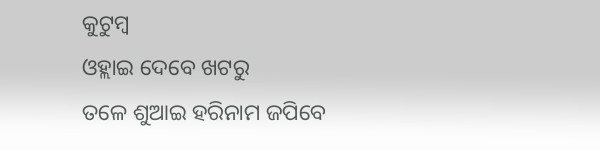କୁଟୁମ୍ବ
ଓହ୍ଲାଇ ଦେବେ ଖଟରୁ
ତଳେ ଶୁଆଇ ହରିନାମ ଜପିବେ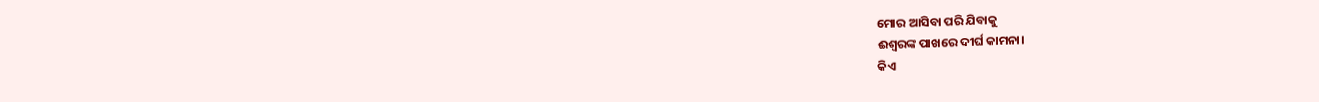ମୋର ଆସିବା ପରି ଯିବାକୁ
ଈଶ୍ବରଙ୍କ ପାଖରେ ଦୀର୍ଘ କାମନା।
କିଏ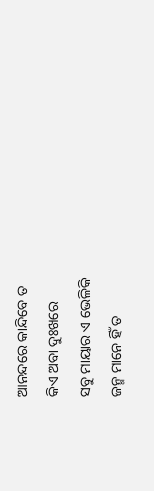ଆନନ୍ଦରେ କାନ୍ଦିବେ ତ
କିଏ ଅବା ଦୁଃଖରେ
ସବୁ ମାୟାର ଏ ଭେଳିକି
ଜନ୍ମ ମାନେ ହିଁ ତ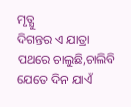ମୃତ୍ଯୁ
ଦିଗନ୍ତର ଏ ଯାତ୍ରା
ପଥରେ ଚାଲୁଛି,ଚାଲିବି
ଯେତେ ଦିନ ଯାଏଁ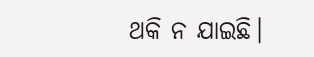ଥକି ନ ଯାଇଛି।